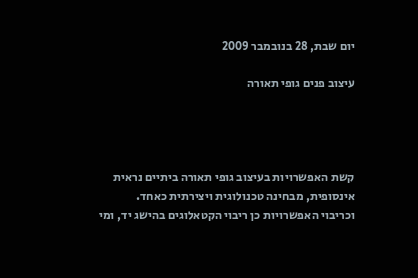יום שבת, 28 בנובמבר 2009

עיצוב פנים גופי תאורה




קשת האפשרויות בעיצוב גופי תאורה ביתיים נראית אינסופית, מבחינה טכנולוגית ויצירתית כאחד.
וכריבוי האפשרויות כן ריבוי הקטאלוגים בהישג יד, ומי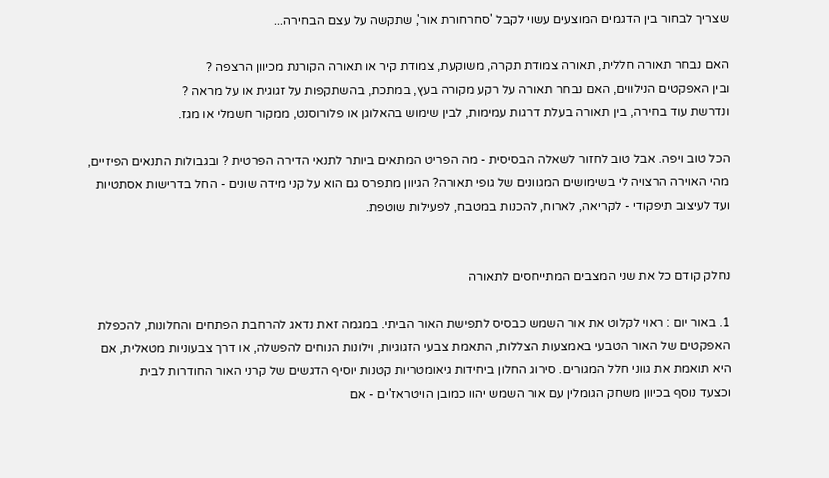שצריך לבחור בין הדגמים המוצעים עשוי לקבל 'סחרחורת אור', שתקשה על עצם הבחירה...

האם נבחר תאורה חללית, תאורה צמודת תקרה, משוקעת, צמודת קיר או תאורה הקורנת מכיוון הרצפה ?
ובין האפקטים הנילווים, האם נבחר תאורה על רקע מקורה בעץ, במתכת, בהשתקפות על זגוגית או על מראה ?
ונדרשת עוד בחירה, בין תאורה בעלת דרגות עמימות, לבין שימוש בהאלוגן או פלורוסנט, ממקור חשמלי או מגז.

הכל טוב ויפה. אבל טוב לחזור לשאלה הבסיסית - מה הפריט המתאים ביותר לתנאי הדירה הפרטית ? ובגבולות התנאים הפיזיים, מהי האוירה הרצויה לי בשימושים המגוונים של גופי תאורה? הגיוון מתפרס גם הוא על קני מידה שונים - החל בדרישות אסתטיות ועד לעיצוב תיפקודי - לקריאה, לארוח, להכנות במטבח, לפעילות שוטפת.


נחלק קודם כל את שני המצבים המתייחסים לתאורה

1. באור יום : ראוי לקלוט את אור השמש כבסיס לתפישת האור הביתי. במגמה זאת נדאג להרחבת הפתחים והחלונות, להכפלת האפקטים של האור הטבעי באמצעות הצללות, התאמת צבעי הזגוגיות, וילונות הנוחים להפשלה, או דרך צבעוניות מטאלית, אם היא תואמת את גווני חלל המגורים. סירוג החלון ביחידות גיאומטריות קטנות יוסיף הדגשים של קרני האור החודרות לבית
וכצעד נוסף בכיוון משחק הגומלין עם אור השמש יהוו כמובן הויטראז'ים - אם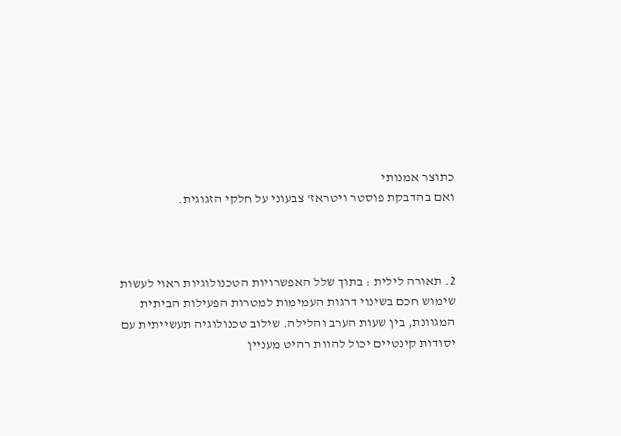כתוצר אמנותי
ואם בהדבקת פוסטר ויטראז' צבעוני על חלקי הזגוגית.



2. תאורה לילית : בתוך שלל האפשרויות הטכנולוגיות ראוי לעשות שימוש חכם בשינוי דרגות העמימות למטרות הפעילות הביתית המגוונת, בין שעות הערב והלילה. שילוב טכנולוגיה תעשייתית עם יסודות קינטיים יכול להוות רהיט מעניין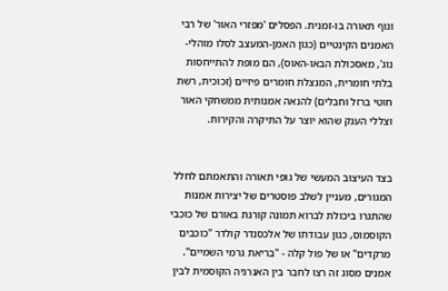וגוף תאורה בו-זמנית. הפסלים 'מפזרי האור' של רבי האמנים הקינטיים (כגון האמן-המעצב לסלו מוהלי-נוג', מאסכולת הבאו-האוס), הם מופת להתייחסות בלתי חומרית, המנצלת חומרים פיזיים (זכוכית, רשת חוטי ברזל וחבלים) להנאה אמנותית ממשחקי האור וצללי הענק שהוא יוצר על התיקרה והקירות.


בצד העיצוב המעשי של גופי תאורה והתאמתם לחלל המגורים, מעניין לשלב פוסטרים של יצירות אמנות שהתגרו ביכולת לברוא תמונה קורנת באורם של כוכבי הקוסמוס, כגון עבודתו של אלכסנדר קולדר "כוכבים מרקדים" או של פול קלה - "בריאת גרמי השמיים". אמנים מסוג זה רצו לחבר בין האנרגיה הקוסמית לבין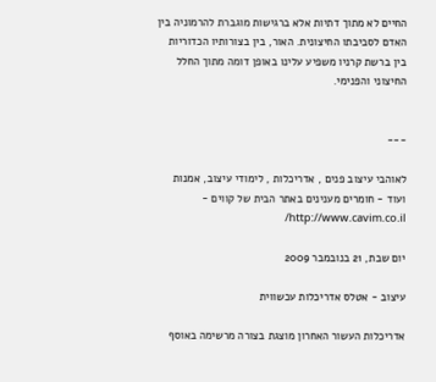החיים לא מתוך דתיות אלא ברגישות מוגברת להרמוניה בין האדם לסביבתו החיצונית. האור, בין בצורותיו הכדוריות בין ברשת קרניו משפיע עלינו באופן דומה מתוך החלל החיצוני והפנימי.


---

לאוהבי עיצוב פנים , אדריכלות , לימודי עיצוב, אמנות ועוד - חומרים מענינים באתר הבית של קווים - http://www.cavim.co.il/

יום שבת, 21 בנובמבר 2009

עיצוב - אטלס אדריכלות עכשווית

אדריכלות העשור האחרון מוצגת בצורה מרשימה באוסף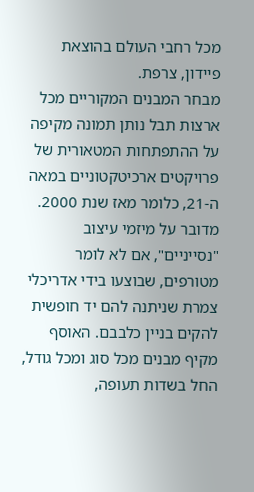מכל רחבי העולם בהוצאת פיידון, צרפת.
מבחר המבנים המקוריים מכל ארצות תבל נותן תמונה מקיפה על ההתפתחות המטאורית של פרויקטים ארכיטקטוניים במאה ה-21, כלומר מאז שנת 2000. מדובר על מיזמי עיצוב "נסייניים", אם לא לומר מטורפים, שבוצעו בידי אדריכלי צמרת שניתנה להם יד חופשית להקים בניין כלבבם. האוסף מקיף מבנים מכל סוג ומכל גודל, החל בשדות תעופה,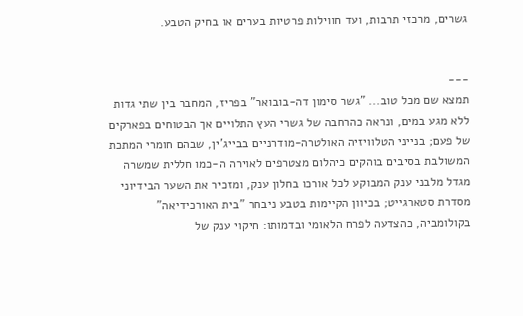גשרים, מרכזי תרבות, ועד חווילות פרטיות בערים או בחיק הטבע.


---
תמצא שם מכל טוב... "גשר סימון דה-בובואר" בפריז, המחבר בין שתי גדות ללא מגע במים, ונראה כהרחבה של גשרי העץ התלויים אך הבטוחים בפארקים של פעם; בנייני הטלוויזיה האולטרה-מודרניים בבייג'ין, שבהם חומרי המתכת המשולבת בסיבים בוהקים כיהלום מצטרפים לאוירה ה-כמו חללית שמשרה מגדל מלבני ענק המבוקע לכל אורכו בחלון ענק, ומזכיר את השער הבידיוני מסדרת סטארגייט; בכיוון הקיימות בטבע ניבחר "בית האורכידיאה" בקולומביה, כהצדעה לפרח הלאומי ובדמותו: חיקוי ענק של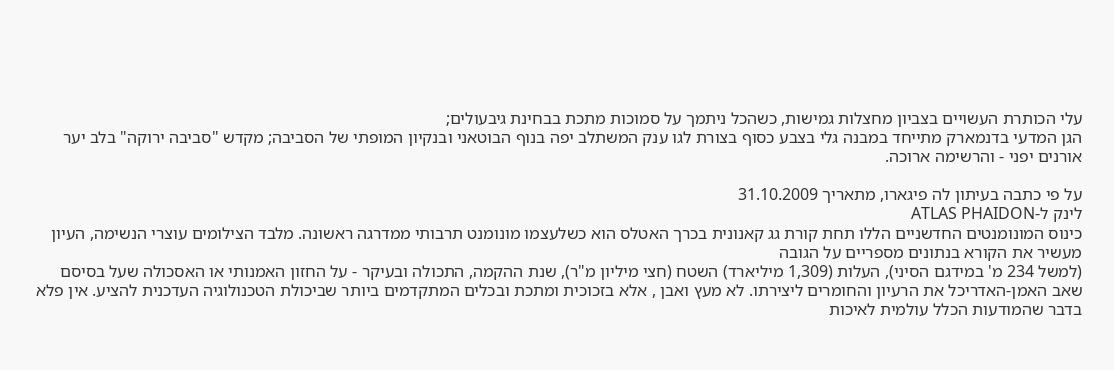עלי הכותרת העשויים בצביון מחצלות גמישות, כשהכל ניתמך על סמוכות מתכת בבחינת גיבעולים;
הגן המדעי בדנמארק מתייחד במבנה גלי בצבע כסוף בצורת לגו ענק המשתלב יפה בנוף הבוטאני ובנקיון המופתי של הסביבה; מקדש "סביבה ירוקה" בלב יער אורנים יפני - והרשימה ארוכה.

על פי כתבה בעיתון לה פיגארו, מתאריך 31.10.2009
לינק ל-ATLAS PHAIDON
כינוס המונומנטים החדשניים הללו תחת קורת גג קאנונית בכרך האטלס הוא כשלעצמו מונומנט תרבותי ממדרגה ראשונה. מלבד הצילומים עוצרי הנשימה, העיון מעשיר את הקורא בנתונים מספריים על הגובה
(למשל 234 מ' במידגם הסיני), העלות (1,309 מיליארד) השטח (חצי מיליון מ"ר), שנת ההקמה, התכולה ובעיקר - על החזון האמנותי או האסכולה שעל בסיסם שאב האמן-האדריכל את הרעיון והחומרים ליצירתו. לא מעץ ואבן , אלא בזכוכית ומתכת ובכלים המתקדמים ביותר שביכולת הטכנולוגיה העדכנית להציע. אין פלא בדבר שהמודעות הכלל עולמית לאיכות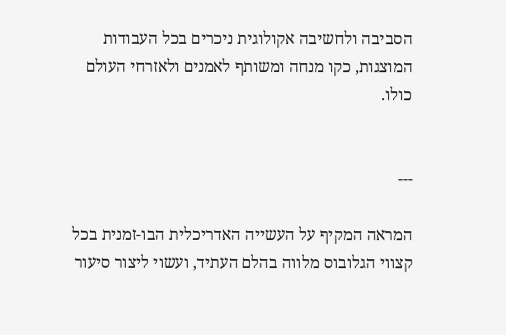הסביבה ולחשיבה אקולוגית ניכרים בכל העבודות המוצגות, כקו מנחה ומשותף לאמנים ולאזרחי העולם כולו.


---

המראה המקיף על העשייה האדריכלית הבו-זמנית בכל קצווי הגלובוס מלווה בהלם העתיד, ועשוי ליצור סיעור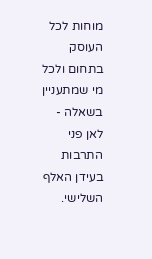מוחות לכל העוסק בתחום ולכל מי שמתעניין בשאלה - לאן פני התרבות בעידן האלף השלישי.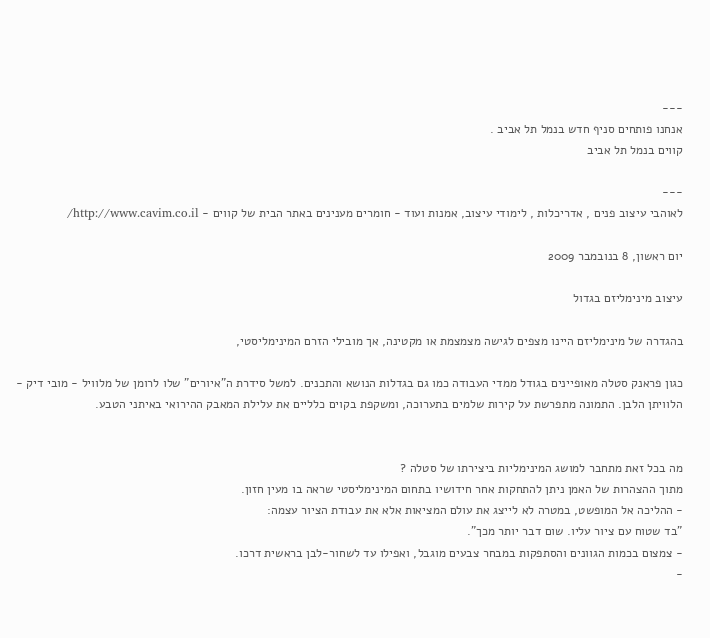---
אנחנו פותחים סניף חדש בנמל תל אביב .
קווים בנמל תל אביב

---
לאוהבי עיצוב פנים , אדריכלות , לימודי עיצוב, אמנות ועוד - חומרים מענינים באתר הבית של קווים - http://www.cavim.co.il/

יום ראשון, 8 בנובמבר 2009

עיצוב מינימליזם בגדול

בהגדרה של מינימליזם היינו מצפים לגישה מצמצמת או מקטינה, אך מובילי הזרם המינימליסטי,

כגון פראנק סטלה מאופיינים בגודל ממדי העבודה כמו גם בגדלות הנושא והתכנים. למשל סידרת ה"איורים" שלו לרומן של מלוויל - מובי דיק - הלוויתן הלבן. התמונה מתפרשת על קירות שלמים בתערוכה, ומשקפת בקוים כלליים את עלילת המאבק ההירואי באיתני הטבע.


מה בכל זאת מתחבר למושג המינימליות ביצירתו של סטלה ?
מתוך ההצהרות של האמן ניתן להתחקות אחר חידושיו בתחום המינימליסטי שראה בו מעין חזון.
- ההליכה אל המופשט, במטרה לא לייצג את עולם המציאות אלא את עבודת הציור עצמה:
"בד שטוח עם ציור עליו. שום דבר יותר מכך".
- צמצום בכמות הגוונים והסתפקות במבחר צבעים מוגבל, ואפילו עד לשחור-לבן בראשית דרכו.
-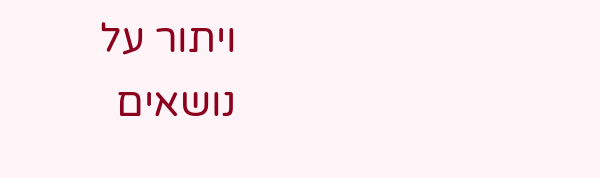ויתור על נושאים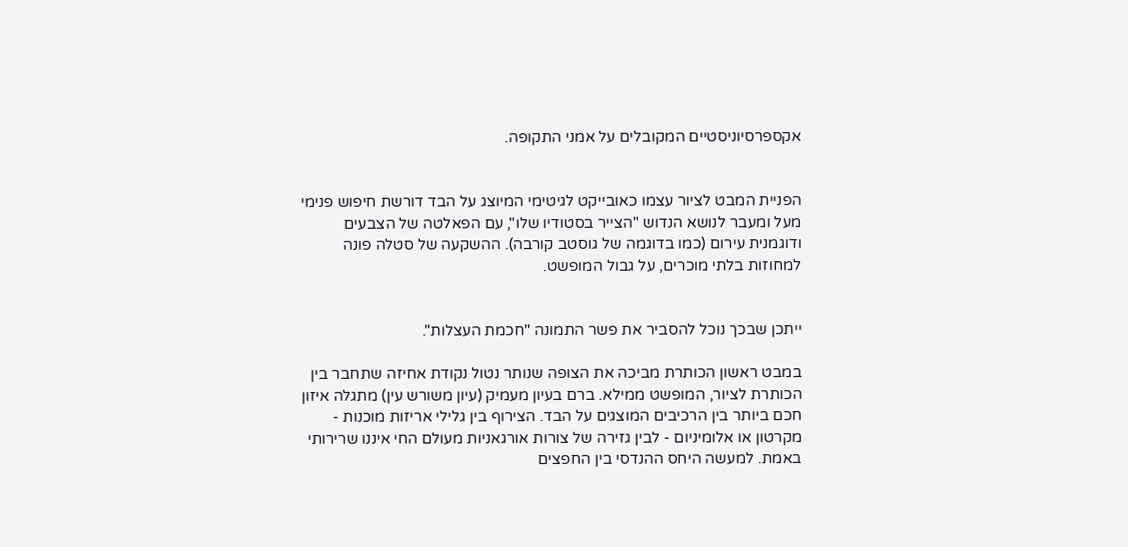אקספרסיוניסטיים המקובלים על אמני התקופה.


הפניית המבט לציור עצמו כאובייקט לגיטימי המיוצג על הבד דורשת חיפוש פנימי מעל ומעבר לנושא הנדוש "הצייר בסטודיו שלו", עם הפאלטה של הצבעים ודוגמנית עירום (כמו בדוגמה של גוסטב קורבה). ההשקעה של סטלה פונה למחוזות בלתי מוכרים, על גבול המופשט.


ייתכן שבכך נוכל להסביר את פשר התמונה "חכמת העצלות".

במבט ראשון הכותרת מביכה את הצופה שנותר נטול נקודת אחיזה שתחבר בין הכותרת לציור, המופשט ממילא. ברם בעיון מעמיק (עיון משורש עין) מתגלה איזון חכם ביותר בין הרכיבים המוצגים על הבד. הצירוף בין גלילי אריזות מוכנות - מקרטון או אלומיניום - לבין גזירה של צורות אורגאניות מעולם החי איננו שרירותי באמת. למעשה היחס ההנדסי בין החפצים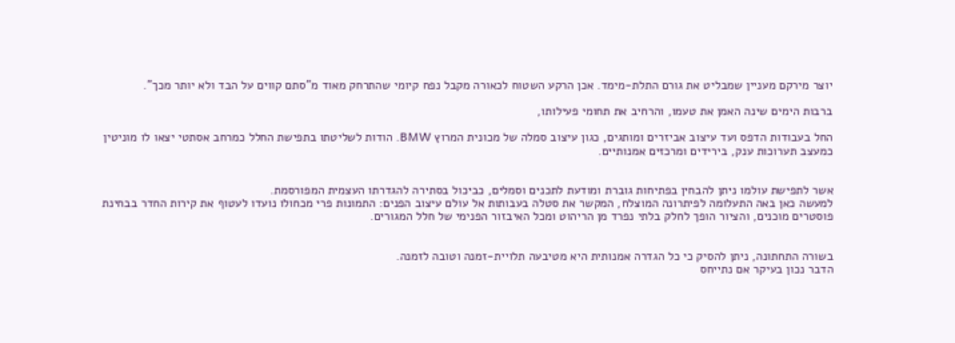יוצר מירקם מעניין שמבליט את גורם התלת-מימד. אכן הרקע השטוח לכאורה מקבל נפח קיומי שהתרחק מאוד מ"סתם קווים על הבד ולא יותר מכך".

ברבות הימים שינה האמן את טעמו, והרחיב את תחומי פעילותו,

החל בעבודות הדפס ועד עיצוב אביזרים ומותגים, כגון עיצוב סמלה של מכונית המרוץ BMW. הודות לשליטתו בתפישת החלל כמרחב אסתטי יצאו לו מוניטין כמעצב תערוכות ענק, בירידים ומרכזים אמנותיים.


אשר לתפישת עולמו ניתן להבחין בפתיחות גוברת ומודעת לתכנים וסמלים, כביכול בסתירה להגדרתו העצמית המפורסמת.
למעשה כאן באה התעלומה לפיתרונה המוצלח, המקשר את סטלה בעבותות אל עולם עיצוב הפנים: התמונות פרי מכחולו נועדו לעטוף את קירות החדר בבחינת פוסטרים מוכנים, והציור הופך לחלק בלתי נפרד מן הריהוט ומכל האיבזור הפנימי של חלל המגורים.


בשורה התחתונה, ניתן להסיק כי כל הגדרה אמנותית היא מטיבעה תלויית-זמנה וטובה לזמנה.
הדבר נכון בעיקר אם נתייחס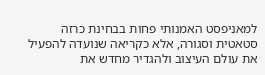למאניפסט האמנותי פחות בבחינת כרזה סטאטית וסגורה, אלא כקריאה שנועדה להפעיל את עולם העיצוב ולהגדיר מחדש את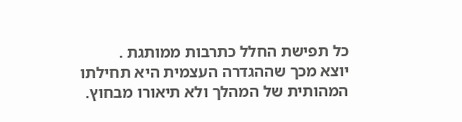כל תפישת החלל כתרבות ממותגת .
יוצא מכך שההגדרה העצמית היא תחילתו המהותית של המהלך ולא תיאורו מבחוץ.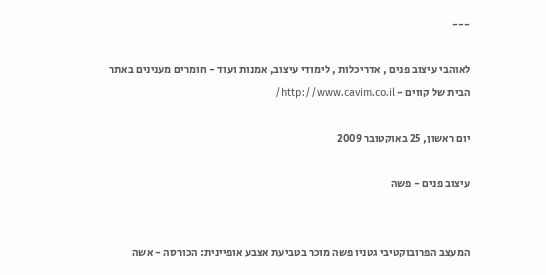---

לאוהבי עיצוב פנים , אדריכלות , לימודי עיצוב, אמנות ועוד - חומרים מענינים באתר הבית של קווים - http://www.cavim.co.il/

יום ראשון, 25 באוקטובר 2009

עיצוב פנים - פשה


המעצב הפרובוקטיבי גטניו פשה מוכר בטביעת אצבע אופיינית: הכורסה - אשה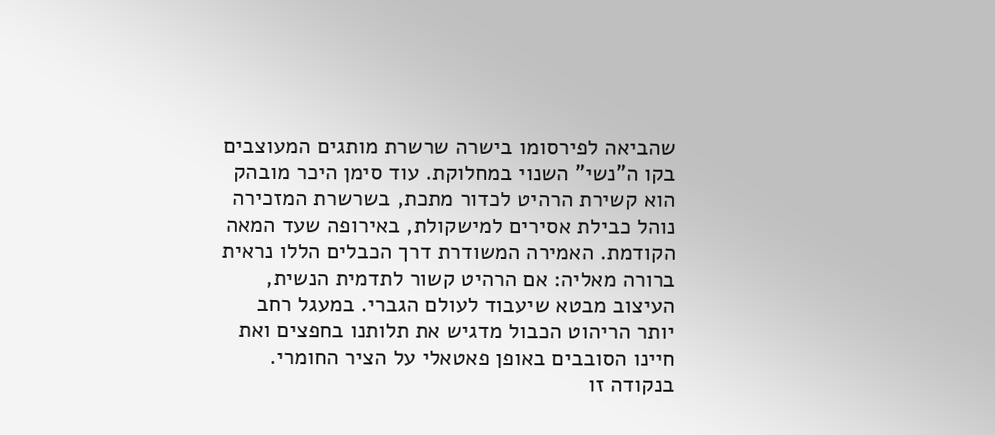שהביאה לפירסומו בישרה שרשרת מותגים המעוצבים בקו ה"נשי" השנוי במחלוקת. עוד סימן היכר מובהק הוא קשירת הרהיט לכדור מתכת, בשרשרת המזכירה נוהל כבילת אסירים למישקולת, באירופה שעד המאה הקודמת. האמירה המשודרת דרך הכבלים הללו נראית ברורה מאליה: אם הרהיט קשור לתדמית הנשית, העיצוב מבטא שיעבוד לעולם הגברי. במעגל רחב יותר הריהוט הכבול מדגיש את תלותנו בחפצים ואת חיינו הסובבים באופן פאטאלי על הציר החומרי. בנקודה זו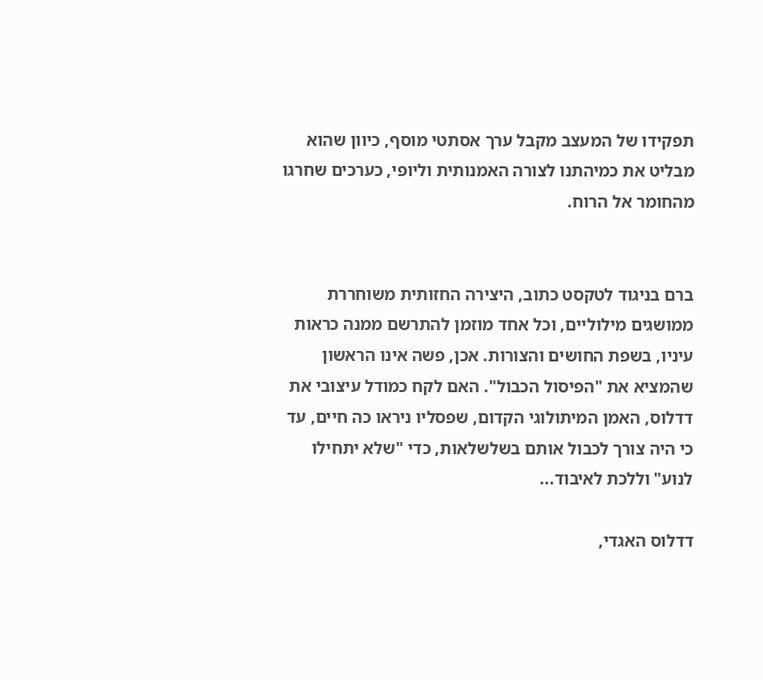תפקידו של המעצב מקבל ערך אסתטי מוסף, כיוון שהוא מבליט את כמיהתנו לצורה האמנותית וליופי, כערכים שחרגו מהחומר אל הרוח.


ברם בניגוד לטקסט כתוב, היצירה החזותית משוחררת ממושגים מילוליים, וכל אחד מוזמן להתרשם ממנה כראות עיניו, בשפת החושים והצורות. אכן, פשה אינו הראשון שהמציא את "הפיסול הכבול". האם לקח כמודל עיצובי את דדלוס, האמן המיתולוגי הקדום, שפסליו ניראו כה חיים, עד כי היה צורך לכבול אותם בשלשלאות, כדי "שלא יתחילו לנוע" וללכת לאיבוד...

דדלוס האגדי,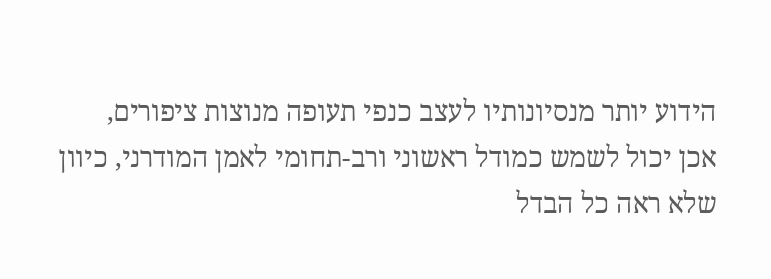הידוע יותר מנסיונותיו לעצב כנפי תעופה מנוצות ציפורים,
אכן יכול לשמש כמודל ראשוני ורב-תחומי לאמן המודרני, כיוון שלא ראה כל הבדל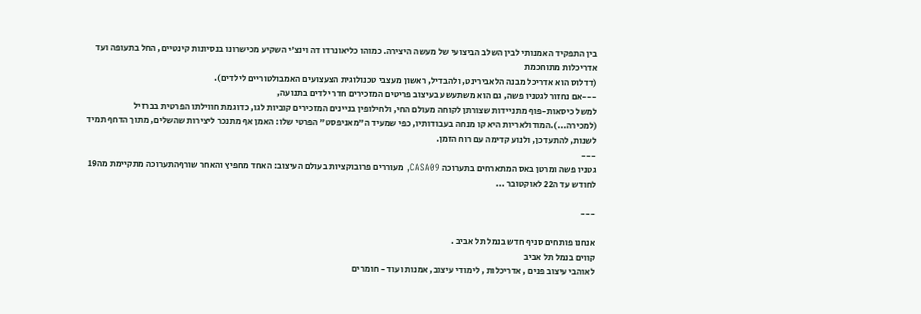בין התפקיד האמנותי לבין השלב הביצועי של מעשה היצירה. כמוהו כליאונרדו דה וינצ'י השקיע מכישרונו בנסיונות קינטיים, החל בתעופה ועד אדריכלות מתוחכמת
(דדלוס הוא אדריכל מבנה הלאבירינט, ולהבדיל, ראשון מעצבי טכנולוגית הצעצועים האמבולטוריים לילדים).
---אם נחזור לגטניו פשה, גם הוא משתעשע בעיצוב פריטים המזכירים חדר ילדים בתנועה,
למשל כיסאות-פוף מתניידות שצורתן לקוחה מעולם החי, ולחילופין בניינים המזכירים קוביות לגו, כדוגמת חווילתו הפרטית בברזיל (למכירה...).המודולאריות היא קו מנחה בעבודותיו, כפי שמעיד ה"מאניפסט" הפרטי שלו: האמן אף מתנכר ליצירות שהשלים, מתוך הדחף תמיד לשנות, להתעדכן, ולנוע קדימה עם רוח הזמן.
---
גטניו פשה ומרטן באס המתארחים בתערוכה CASA09, מעוררים פרובוקציות בעולם העיצוב: האחד מחפיץ והאחר שורףהתערוכה מתקיימת מה19 לחודש עד ה22 לאוקטובר ...

---

אנחנו פותחים סניף חדש בנמל תל אביב .
קווים בנמל תל אביב
לאוהבי עיצוב פנים , אדריכלות , לימודי עיצוב, אמנות ועוד - חומרים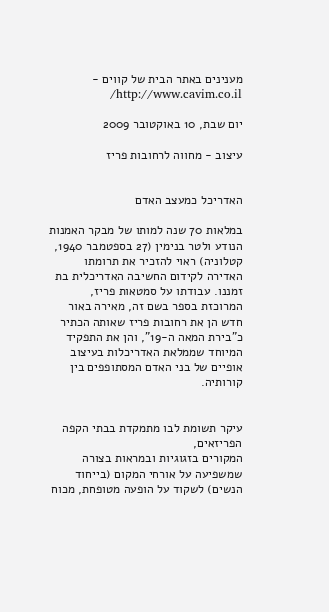מענינים באתר הבית של קווים - http://www.cavim.co.il/

יום שבת, 10 באוקטובר 2009

עיצוב - מחווה לרחובות פריז


האדריכל כמעצב האדם

במלאות 70 שנה למותו של מבקר האמנות הנודע ולטר בנימין (27 בספטמבר 1940, קטלוניה) ראוי להזכיר את תרומתו האדירה לקידום החשיבה האדריכלית בת זמננו. עבודתו על סמטאות פריז, המרוכזת בספר בשם זה, מאירה באור חדש הן את רחובות פריז שאותה הכתיר כ"בירת המאה ה-19", והן את התפקיד המיוחד שממלאת האדריכלות בעיצוב אופיים של בני האדם המסתופפים בין קורותיה.


עיקר תשומת לבו מתמקדת בבתי הקפה הפריזאים,
המקורים בזגוגיות ובמראות בצורה שמשפיעה על אורחי המקום (בייחוד הנשים) לשקוד על הופעה מטופחת, מכוח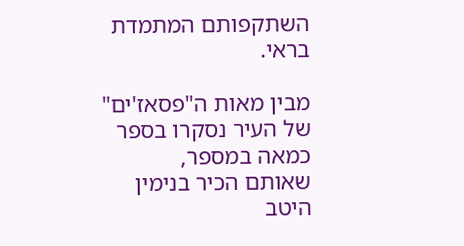השתקפותם המתמדת בראי.

מבין מאות ה"פסאז'ים" של העיר נסקרו בספר כמאה במספר,
שאותם הכיר בנימין היטב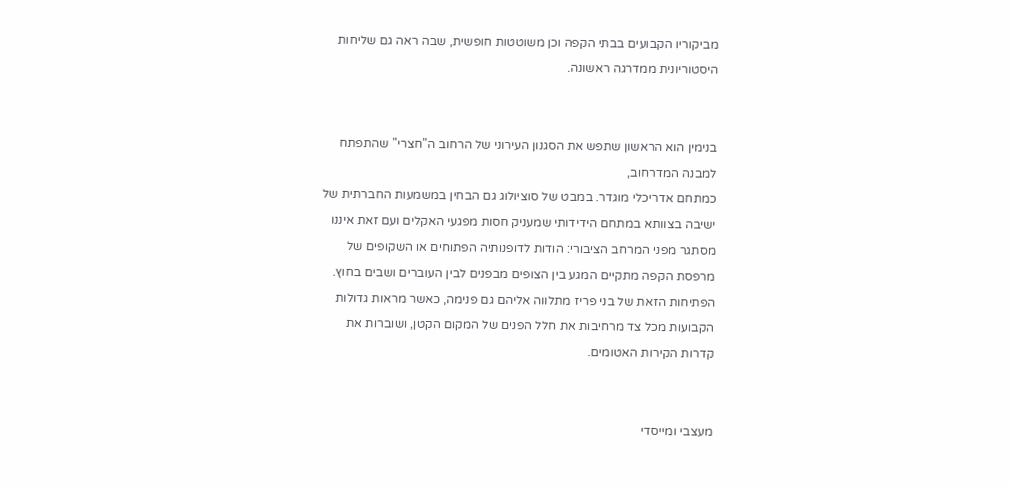מביקוריו הקבועים בבתי הקפה וכן משוטטות חופשית, שבה ראה גם שליחות היסטוריונית ממדרגה ראשונה.


בנימין הוא הראשון שתפש את הסגנון העירוני של הרחוב ה"חצרי" שהתפתח למבנה המדרחוב,
כמתחם אדריכלי מוגדר. במבט של סוציולוג גם הבחין במשמעות החברתית של ישיבה בצוותא במתחם הידידותי שמעניק חסות מפגעי האקלים ועם זאת איננו מסתגר מפני המרחב הציבורי: הודות לדופנותיה הפתוחים או השקופים של מרפסת הקפה מתקיים המגע בין הצופים מבפנים לבין העוברים ושבים בחוץ. הפתיחות הזאת של בני פריז מתלווה אליהם גם פנימה, כאשר מראות גדולות הקבועות מכל צד מרחיבות את חלל הפנים של המקום הקטן, ושוברות את קדרות הקירות האטומים.


מעצבי ומייסדי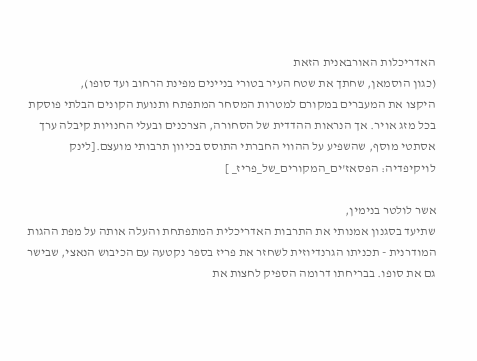האדריכלות האורבאנית הזאת
(כגון הוסמאן, שחתך את שטח העיר בטורי בניינים מפינת הרחוב ועד סופו),
היקצו את המעברים במקורם למטרות המסחר המתפתח ותנועת הקונים הבלתי פוסקת בכל מזג אויר. אך הנראות ההדדית של הסחורה, הצרכנים ובעלי החנויות קיבלה ערך אסתטי מוסף, שהשפיע על ההווי החברתי התוסס בכיוון תרבותי מועצם.[לינק לויקיפדיה: הפסאז'ים_המקורים_של_פריז_ ]

אשר לולטר בנימין,
שתיעד בסגנון אמנותי את התרבות האדריכלית המתפתחת והעלה אותה על מפת ההגות המודרנית - תכניתו הגרנדיוזית לשחזר את פריז בספר נקטעה עם הכיבוש הנאצי, שבישר גם את סופו. בבריחתו דרומה הספיק לחצות את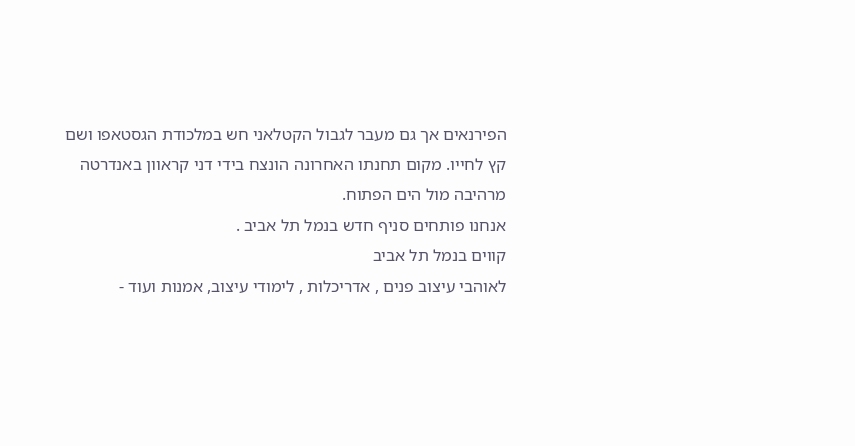הפירנאים אך גם מעבר לגבול הקטלאני חש במלכודת הגסטאפו ושם קץ לחייו. מקום תחנתו האחרונה הונצח בידי דני קראוון באנדרטה מרהיבה מול הים הפתוח.
אנחנו פותחים סניף חדש בנמל תל אביב .
קווים בנמל תל אביב
לאוהבי עיצוב פנים , אדריכלות , לימודי עיצוב, אמנות ועוד -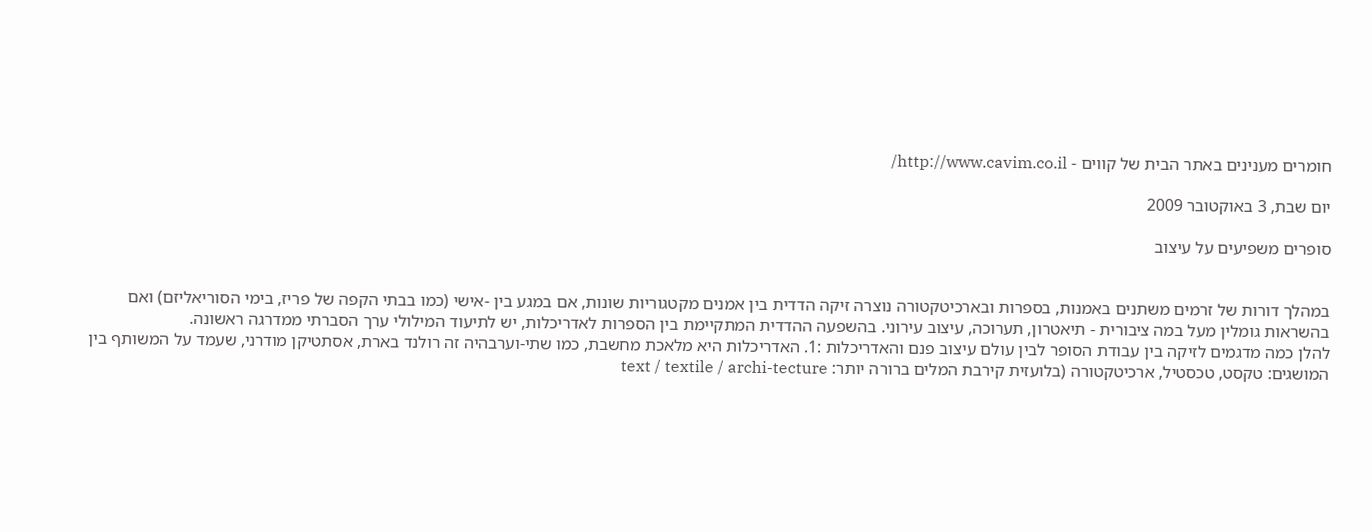חומרים מענינים באתר הבית של קווים - http://www.cavim.co.il/

יום שבת, 3 באוקטובר 2009

סופרים משפיעים על עיצוב


במהלך דורות של זרמים משתנים באמנות, בספרות ובארכיטקטורה נוצרה זיקה הדדית בין אמנים מקטגוריות שונות, אם במגע בין -אישי (כמו בבתי הקפה של פריז, בימי הסוריאליזם) ואם בהשראות גומלין מעל במה ציבורית - תיאטרון, תערוכה, עיצוב עירוני. בהשפעה ההדדית המתקיימת בין הספרות לאדריכלות, יש לתיעוד המילולי ערך הסברתי ממדרגה ראשונה.
להלן כמה מדגמים לזיקה בין עבודת הסופר לבין עולם עיצוב פנם והאדריכלות :1. האדריכלות היא מלאכת מחשבת, כמו שתי-וערבהיה זה רולנד בארת, אסתטיקן מודרני, שעמד על המשותף בין המושגים: טקסט, טכסטיל, ארכיטקטורה (בלועזית קירבת המלים ברורה יותר: text / textile / archi-tecture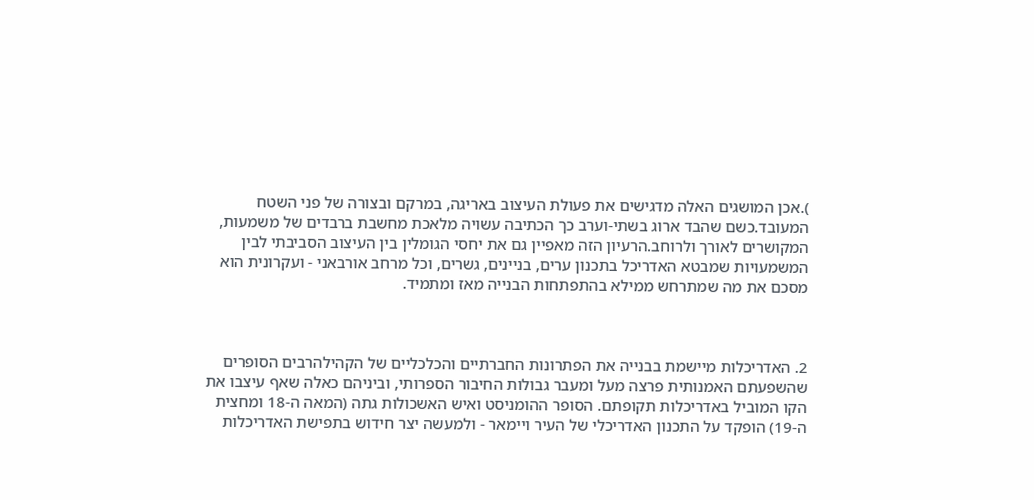).אכן המושגים האלה מדגישים את פעולת העיצוב באריגה, במרקם ובצורה של פני השטח המעובד.כשם שהבד ארוג בשתי-וערב כך הכתיבה עשויה מלאכת מחשבת ברבדים של משמעות, המקושרים לאורך ולרוחב.הרעיון הזה מאפיין גם את יחסי הגומלין בין העיצוב הסביבתי לבין המשמעויות שמבטא האדריכל בתכנון ערים, בניינים, גשרים, וכל מרחב אורבאני - ועקרונית הוא מסכם את מה שמתרחש ממילא בהתפתחות הבנייה מאז ומתמיד.



2. האדריכלות מיישמת בבנייה את הפתרונות החברתיים והכלכליים של הקהילהרבים הסופרים שהשפעתם האמנותית פרצה מעל ומעבר גבולות החיבור הספרותי, וביניהם כאלה שאף עיצבו את הקו המוביל באדריכלות תקופתם. הסופר ההומניסט ואיש האשכולות גתה (המאה ה-18 ומחצית ה-19) הופקד על התכנון האדריכלי של העיר ויימאר - ולמעשה יצר חידוש בתפישת האדריכלות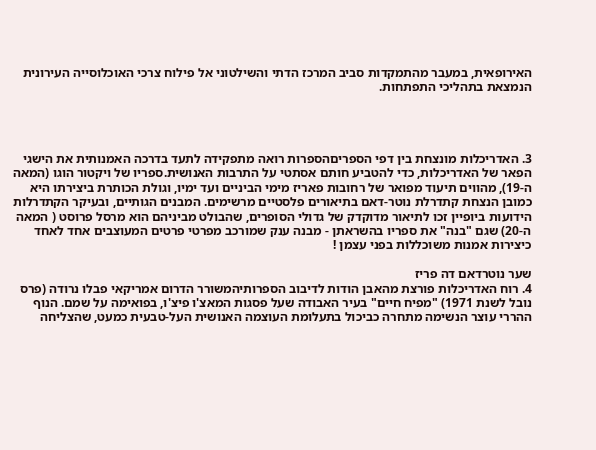האירופאית, במעבר מהתמקדות סביב המרכז הדתי והשילטוני אל פילוח צרכי האוכלוסייה העירונית הנמצאת בתהליכי התפתחות.




3. האדריכלות מונצחת בין דפי הספריםהספרות רואה מתפקידה לתעד בדרכה האמנותית את הישגי הפאר של האדריכלות, כדי להטביע חותם אסתטי על התרבות האנושית.ספריו של ויקטור הוגו (המאה ה-19), מהווים תיעוד מפואר של רחובות פאריז מימי הביניים ועד ימיו, וגולת הכותרת ביצירתו היא כמובן הנצחת קתדרלת נוטר-דאם בתיאורים פלסטיים מרשימים. המבנים הגותיים, ובעיקר הקתדרלות הידועות ביופיין זכו לתיאור מדוקדק של גדולי הסופרים, שהבולט מביניהם הוא מרסל פרוסט ( המאה ה-20) שגם "בנה" את ספריו בהשראתן - מבנה ענק שמורכב מפרטי פרטים המעוצבים אחד לאחד כיצירות אמנות משוכללות בפני עצמן !

שער נוטרדאם דה פריז
4. רוח האדריכלות פורצת מהאבן הודות לדיבוב הספרותיהמשורר הדרום אמריקאי פבלו נרודה (פרס נובל לשנת 1971) "מפיח חיים" בעיר האבודה שעל פסגות המאצ'ו פיצ'ו, בפואימה על שמם. הנוף ההררי עוצר הנשימה מתחרה כביכול בתעלומת העוצמה האנושית העל-טבעית כמעט, שהצליחה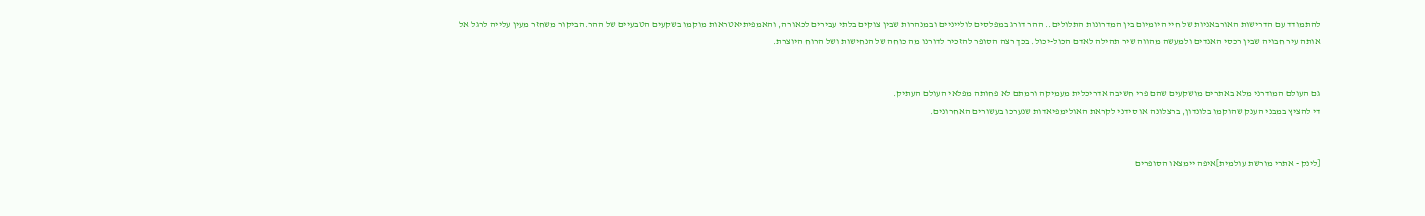להתמודד עם הדרישות האורבאניות של חיי היומיום בין המדרונות התלולים.. ההר דורג במפלסים לולייניים ובמנהרות שבין צוקים בלתי עבירים לכאורה, והאמפיתיאטראות מוקמו בשקעים הטבעיים של ההר.הביקור משחזר מעין עלייה לרגל אל אותה עיר חבויה שבין רכסי האנדים ולמעשה מהווה שיר תהילה לאדם הכול-יכול. בכך רצה הסופר להזכיר לדורנו מה כוחה של הנחישות ושל הרוח היוצרת.


גם העולם המודרני מלא באתרים מושקעים שהם פרי חשיבה אדריכלית מעמיקה ורמתם לא פחותה מפלאי העולם העתיק.
די להציץ במבני הענק שהוקמו בלונדון, ברצלונה או סידני לקראת האולימפיאדות שנערכו בעשורים האחרונים.


[לינק - אתרי מורשת עולמית]איפה יימצאו הסופרים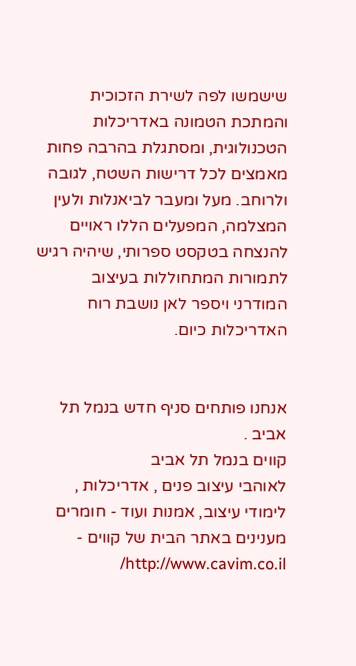שישמשו לפה לשירת הזכוכית והמתכת הטמונה באדריכלות הטכנולוגית, ומסתגלת בהרבה פחות מאמצים לכל דרישות השטח, לגובה ולרוחב. מעל ומעבר לביאנלות ולעין המצלמה, המפעלים הללו ראויים להנצחה בטקסט ספרותי, שיהיה רגיש לתמורות המתחוללות בעיצוב המודרני ויספר לאן נושבת רוח האדריכלות כיום.


אנחנו פותחים סניף חדש בנמל תל אביב .
קווים בנמל תל אביב
לאוהבי עיצוב פנים , אדריכלות , לימודי עיצוב, אמנות ועוד - חומרים מענינים באתר הבית של קווים - http://www.cavim.co.il/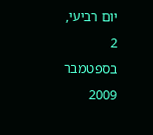יום רביעי, 2 בספטמבר 2009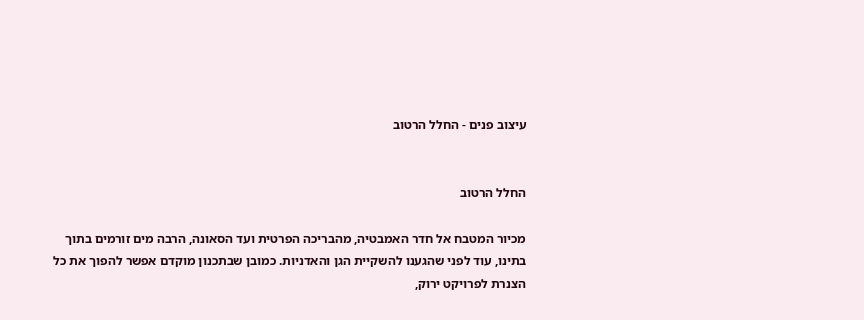עיצוב פנים - החלל הרטוב


החלל הרטוב

מכיור המטבח אל חדר האמבטיה, מהבריכה הפרטית ועד הסאונה, הרבה מים זורמים בתוך בתינו, עוד לפני שהגענו להשקיית הגן והאדניות. כמובן שבתכנון מוקדם אפשר להפוך את כל הצנרת לפרויקט ירוק,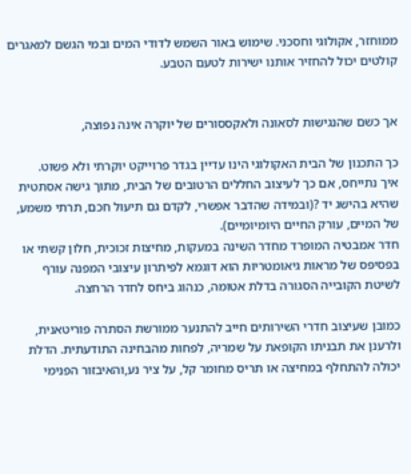ממוחזר, אקולוגי וחסכני. שימוש באור השמש לדודי המים ובמי הגשם למאגרים קולטים יכול להחזיר אותנו ישירות לטעם הטבע.


אך כשם שהנגישות לסאונה ולאקססורים של יוקרה אינה נפוצה,

כך התכנון של הבית האקולוגי הינו עדיין בגדר פרוייקט יוקרתי ולא פשוט.
איך נתייחס, אם כך לעיצוב החללים הרטובים של הבית, מתוך גישה אסתטית שהיא בהישג יד ?(ובמידה שהדבר אפשרי, לקדם גם תיעול חכם, תרתי משמע, של המיים, עורק החיים היומיומיים).
חדר אמבטיה המופרד מחדר השינה במעקות, מחיצות זכוכית, חלון קשתי או בפסיפס של מראות גיאומטריות הוא דוגמא לפיתרון עיצובי המפנה עורף לשיטת הקובייה הסגורה בדלת אטומה, כנהוג ביחס לחדר הרחצה.

כמובן שעיצוב חדרי השירותים חייב להתנער ממורשת הסתרה פוריטאנית,
ולרענן את תבניתו הקופאת על שמריה, לפחות מהבחינה התודעתית. הדלת יכולה להתחלף במחיצה או תריס מחומר קל, על ציר נע,והאיבזור הפנימי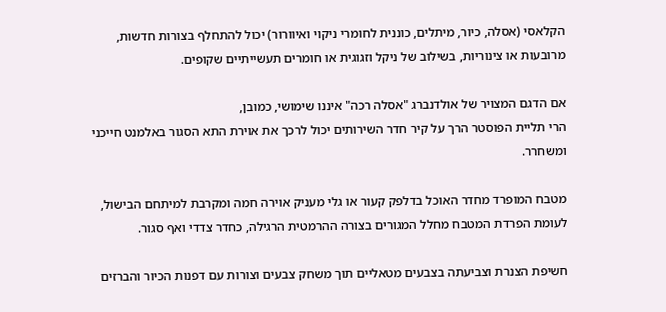הקלאסי (אסלה, כיור, מיתלים, כוננית לחומרי ניקוי ואיוורור) יכול להתחלף בצורות חדשות, מרובעות או צינוריות, בשילוב של ניקל וזגוגית או חומרים תעשייתיים שקופים.

אם הדגם המצויר של אולדנברג "אסלה רכה" איננו שימושי, כמובן,
הרי תליית הפוסטר הרך על קיר חדר השירותים יכול לרכך את אוירת התא הסגור באלמנט חייכני ומשחרר.

מטבח המופרד מחדר האוכל בדלפק קעור או גלי מעניק אוירה חמה ומקרבת למיתחם הבישול, לעומת הפרדת המטבח מחלל המגורים בצורה ההרמטית הרגילה, כחדר צדדי ואף סגור.

חשיפת הצנרת וצביעתה בצבעים מטאליים תוך משחק צבעים וצורות עם דפנות הכיור והברזים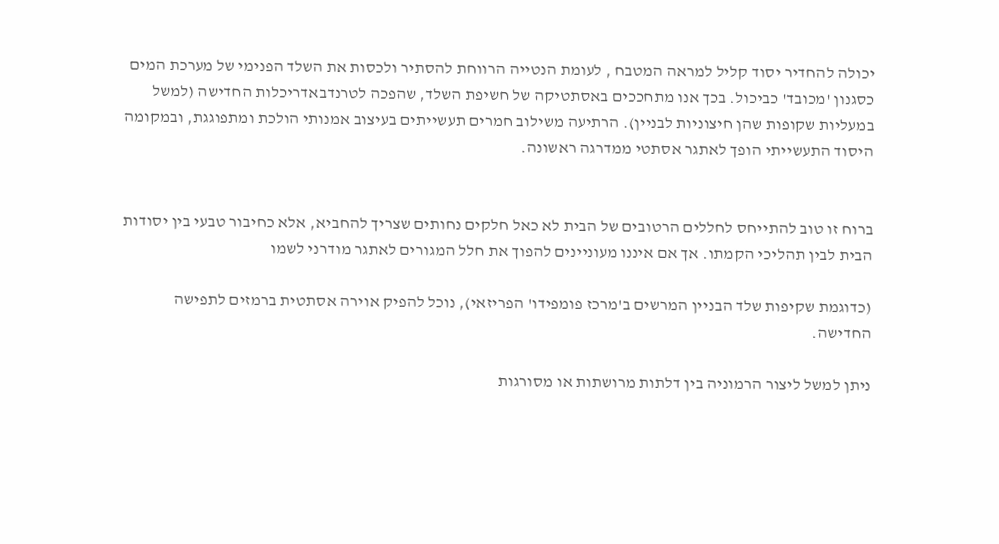יכולה להחדיר יסוד קליל למראה המטבח , לעומת הנטייה הרווחת להסתיר ולכסות את השלד הפנימי של מערכת המים כסגנון 'מכובד' כביכול. בכך אנו מתחככים באסתטיקה של חשיפת השלד, שהפכה לטרנדבאדריכלות החדישה (למשל במעליות שקופות שהן חיצוניות לבניין). הרתיעה משילוב חמרים תעשייתים בעיצוב אמנותי הולכת ומתפוגגת, ובמקומה היסוד התעשייתי הופך לאתגר אסתטי ממדרגה ראשונה.


ברוח זו טוב להתייחס לחללים הרטובים של הבית לא כאל חלקים נחותים שצריך להחביא, אלא כחיבור טבעי בין יסודות הבית לבין תהליכי הקמתו. אך אם איננו מעוניינים להפוך את חלל המגורים לאתגר מודרני לשמו

(כדוגמת שקיפות שלד הבניין המרשים ב'מרכז פומפידו' הפריזאי), נוכל להפיק אוירה אסתטית ברמזים לתפישה החדישה.

ניתן למשל ליצור הרמוניה בין דלתות מרושתות או מסורגות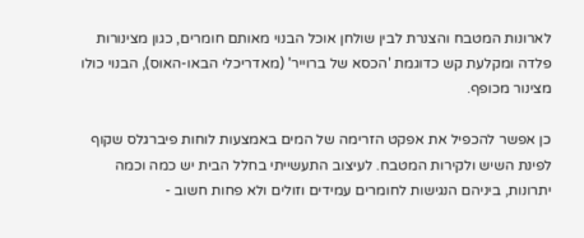לארונות המטבח והצנרת לבין שולחן אוכל הבנוי מאותם חומרים, כגון מצינורות פלדה ומקלעת קש כדוגמת 'הכסא של ברוייר' (מאדריכלי הבאו-האוס), הבנוי כולו מצינור מכופף.

כן אפשר להכפיל את אפקט הזרימה של המים באמצעות לוחות פיברגלס שקוף לפינת השיש ולקירות המטבח. לעיצוב התעשייתי בחלל הבית יש כמה וכמה יתרונות, ביניהם הנגישות לחומרים עמידים וזולים ולא פחות חשוב -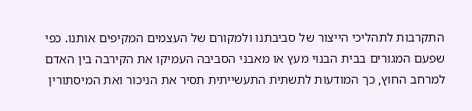התקרבות לתהליכי הייצור של סביבתנו ולמקורם של העצמים המקיפים אותנו. כפי שפעם המגורים בבית הבנוי מעץ או מאבני הסביבה העמיקו את הקירבה בין האדם למרחב החוץ, כך המודעות לתשתית התעשייתית תסיר את הניכור ואת המיסתורין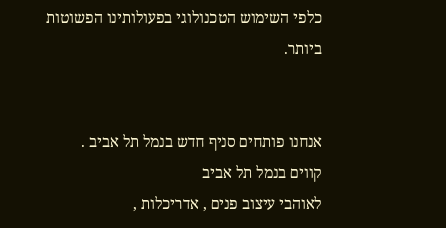כלפי השימוש הטכנולוגי בפעולותינו הפשוטות ביותר.


אנחנו פותחים סניף חדש בנמל תל אביב .
קווים בנמל תל אביב
לאוהבי עיצוב פנים , אדריכלות ,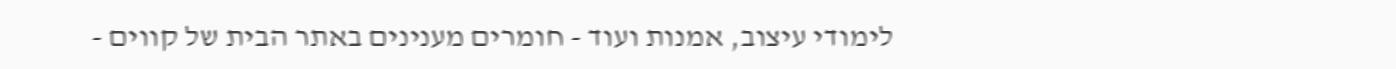לימודי עיצוב, אמנות ועוד - חומרים מענינים באתר הבית של קווים -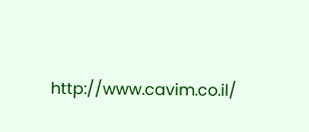http://www.cavim.co.il/